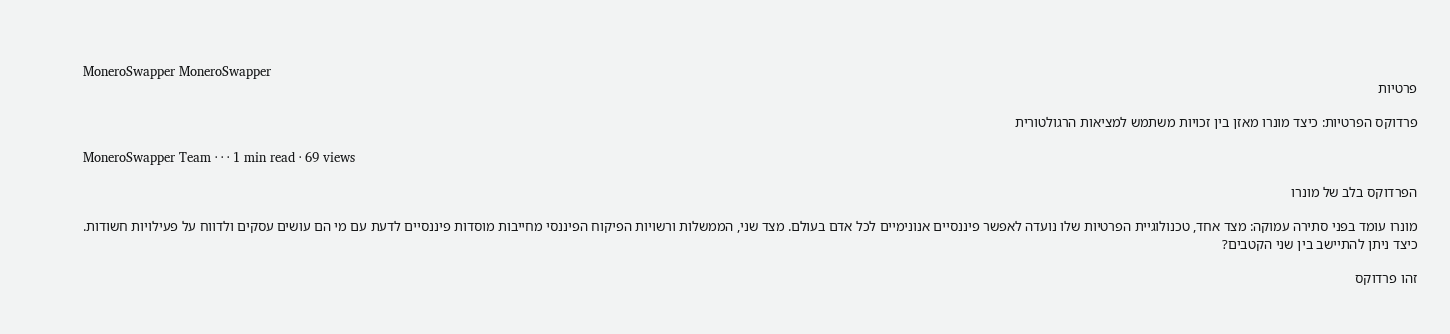MoneroSwapper MoneroSwapper
פרטיות

פרדוקס הפרטיות: כיצד מונרו מאזן בין זכויות משתמש למציאות הרגולטורית

MoneroSwapper Team · · · 1 min read · 69 views

הפרדוקס בלב של מונרו

מונרו עומד בפני סתירה עמוקה: מצד אחד, טכנולוגיית הפרטיות שלו נועדה לאפשר פיננסיים אנונימיים לכל אדם בעולם. מצד שני, הממשלות ורשויות הפיקוח הפיננסי מחייבות מוסדות פיננסיים לדעת עם מי הם עושים עסקים ולדווח על פעילויות חשודות. כיצד ניתן להתיישב בין שני הקטבים?

זהו פרדוקס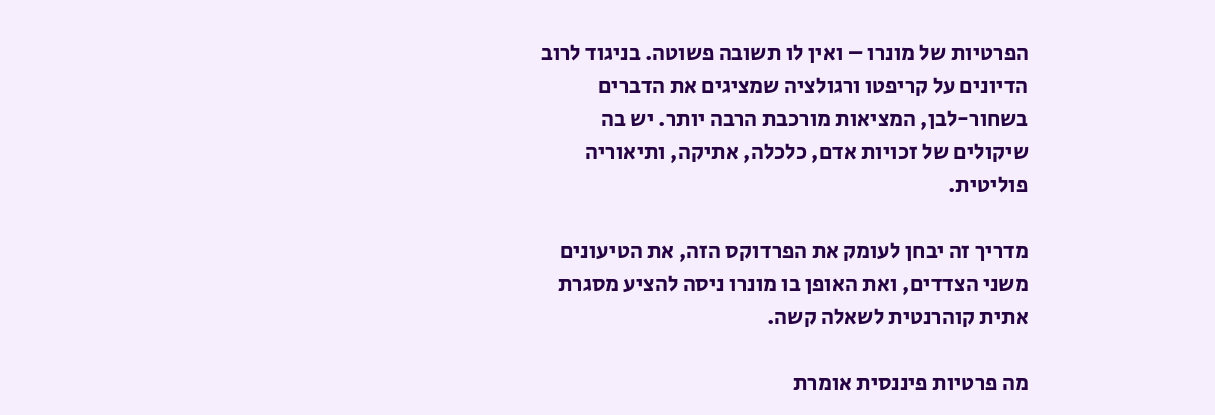הפרטיות של מונרו – ואין לו תשובה פשוטה. בניגוד לרוב הדיונים על קריפטו ורגולציה שמציגים את הדברים בשחור-לבן, המציאות מורכבת הרבה יותר. יש בה שיקולים של זכויות אדם, כלכלה, אתיקה, ותיאוריה פוליטית.

מדריך זה יבחן לעומק את הפרדוקס הזה, את הטיעונים משני הצדדים, ואת האופן בו מונרו ניסה להציע מסגרת אתית קוהרנטית לשאלה קשה.

מה פרטיות פיננסית אומרת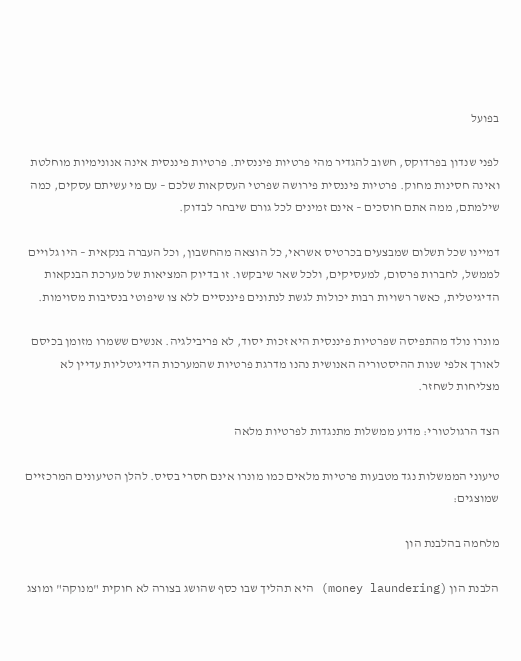בפועל

לפני שנדון בפרדוקס, חשוב להגדיר מהי פרטיות פיננסית. פרטיות פיננסית אינה אנונימיות מוחלטת ואינה חסינות מחוק. פרטיות פיננסית פירושה שפרטי העסקאות שלכם – עם מי עשיתם עסקים, כמה שילמתם, ממה אתם חוסכים – אינם זמינים לכל גורם שיבחר לבדוק.

דמיינו שכל תשלום שמבצעים בכרטיס אשראי, כל הוצאה מהחשבון, וכל העברה בנקאית – היו גלויים לממשל, לחברות פרסום, למעסיקים, ולכל שאר שיבקשו. זו בדיוק המציאות של מערכת הבנקאות הדיגיטלית, כאשר רשויות רבות יכולות לגשת לנתונים פיננסיים ללא צו שיפוטי בנסיבות מסוימות.

מונרו נולד מהתפיסה שפרטיות פיננסית היא זכות יסוד, לא פריבילגיה. אנשים ששמרו מזומן בכיסם לאורך אלפי שנות ההיסטוריה האנושית נהנו מדרגת פרטיות שהמערכות הדיגיטליות עדיין לא מצליחות לשחזר.

הצד הרגולטורי: מדוע ממשלות מתנגדות לפרטיות מלאה

טיעוני הממשלות נגד מטבעות פרטיות מלאים כמו מונרו אינם חסרי בסיס. להלן הטיעונים המרכזיים שמוצגים:

מלחמה בהלבנת הון

הלבנת הון (money laundering) היא תהליך שבו כסף שהושג בצורה לא חוקית "מנוקה" ומוצג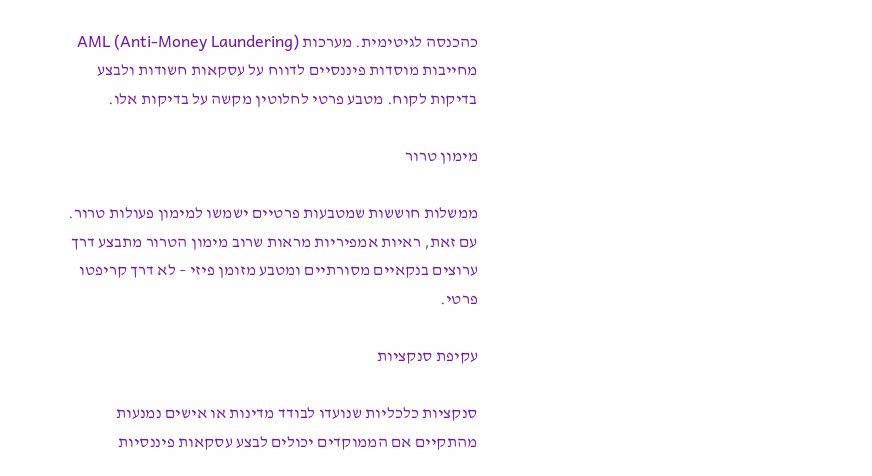כהכנסה לגיטימית. מערכות AML (Anti-Money Laundering) מחייבות מוסדות פיננסיים לדווח על עסקאות חשודות ולבצע בדיקות לקוח. מטבע פרטי לחלוטין מקשה על בדיקות אלו.

מימון טרור

ממשלות חוששות שמטבעות פרטיים ישמשו למימון פעולות טרור. עם זאת, ראיות אמפיריות מראות שרוב מימון הטרור מתבצע דרך ערוצים בנקאיים מסורתיים ומטבע מזומן פיזי – לא דרך קריפטו פרטי.

עקיפת סנקציות

סנקציות כלכליות שנועדו לבודד מדינות או אישים נמנעות מהתקיים אם הממוקדים יכולים לבצע עסקאות פיננסיות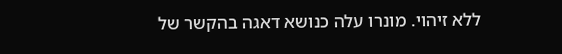ללא זיהוי. מונרו עלה כנושא דאגה בהקשר של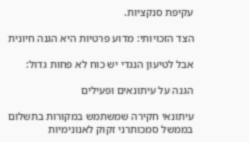עקיפת סנקציות.

הצד הזכויותי: מדוע פרטיות היא הגנה חיונית

אבל לטיעון הנגדי יש כוח לא פחות גדול:

הגנה על עיתונאים ופעילים

עיתונאי חקירה שמשתמש במקורות בתשלום בממשל סמכותרני זקוק לאנונימיות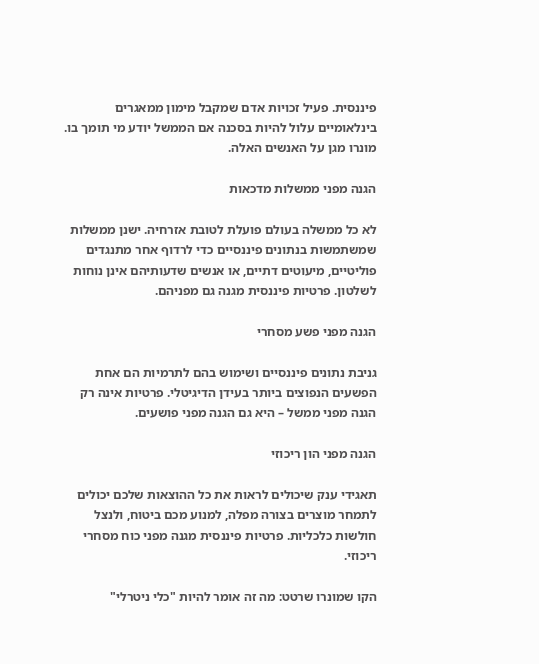פיננסית. פעיל זכויות אדם שמקבל מימון ממאגרים בינלאומיים עלול להיות בסכנה אם הממשל יודע מי תומך בו. מונרו מגן על האנשים האלה.

הגנה מפני ממשלות מדכאות

לא כל ממשלה בעולם פועלת לטובת אזרחיה. ישנן ממשלות שמשתמשות בנתונים פיננסיים כדי לרדוף אחר מתנגדים פוליטיים, מיעוטים דתיים, או אנשים שדעותיהם אינן נוחות לשלטון. פרטיות פיננסית מגנה גם מפניהם.

הגנה מפני פשע מסחרי

גניבת נתונים פיננסיים ושימוש בהם לתרמיות הם אחת הפשעים הנפוצים ביותר בעידן הדיגיטלי. פרטיות אינה רק הגנה מפני ממשל – היא גם הגנה מפני פושעים.

הגנה מפני הון ריכוזי

תאגידי ענק שיכולים לראות את כל ההוצאות שלכם יכולים לתמחר מוצרים בצורה מפלה, למנוע מכם ביטוח, ולנצל חולשות כלכליות. פרטיות פיננסית מגנה מפני כוח מסחרי ריכוזי.

הקו שמונרו שרטט: מה זה אומר להיות "כלי ניטרלי"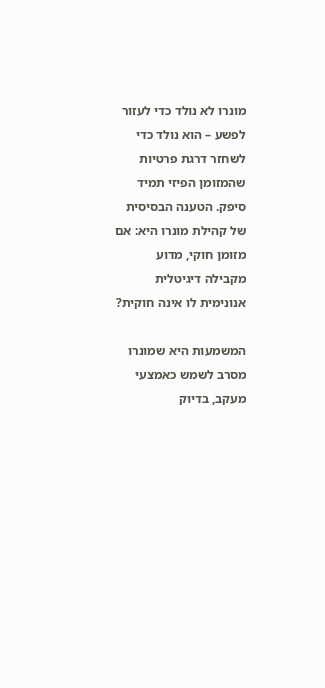מונרו לא נולד כדי לעזור לפשע – הוא נולד כדי לשחזר דרגת פרטיות שהמזומן הפיזי תמיד סיפק. הטענה הבסיסית של קהילת מונרו היא: אם מזומן חוקי, מדוע מקבילה דיגיטלית אנונימית לו אינה חוקית?

המשמעות היא שמונרו מסרב לשמש כאמצעי מעקב, בדיוק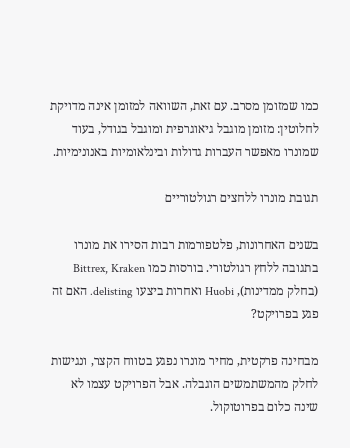כמו שמזומן מסרב. עם זאת, השוואה למזומן אינה מדויקת לחלוטין: מזומן מוגבל גיאוגרפית ומוגבל בגודל, בעוד שמונרו מאפשר העברות גדולות ובינלאומיות באנונימיות.

תגובת מונרו ללחצים רגולטוריים

בשנים האחרונות, פלטפורמות רבות הסירו את מונרו בתגובה ללחץ רגולטורי. בורסות כמו Bittrex, Kraken (בחלק ממדינות), Huobi ואחרות ביצעו delisting. האם זה פגע בפרויקט?

מבחינה פרקטית, מחיר מונרו נפגע בטווח הקצר, ונגישות לחלק מהמשתמשים הוגבלה. אבל הפרויקט עצמו לא שינה כלום בפרוטוקול.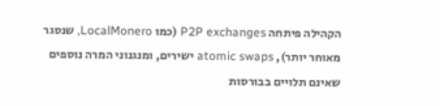הקהילה פיתחה P2P exchanges (כמו LocalMonero, שנסגר מאוחר יותר), atomic swaps ישירים, ומנגנוני המרה נוספים שאינם תלויים בבורסות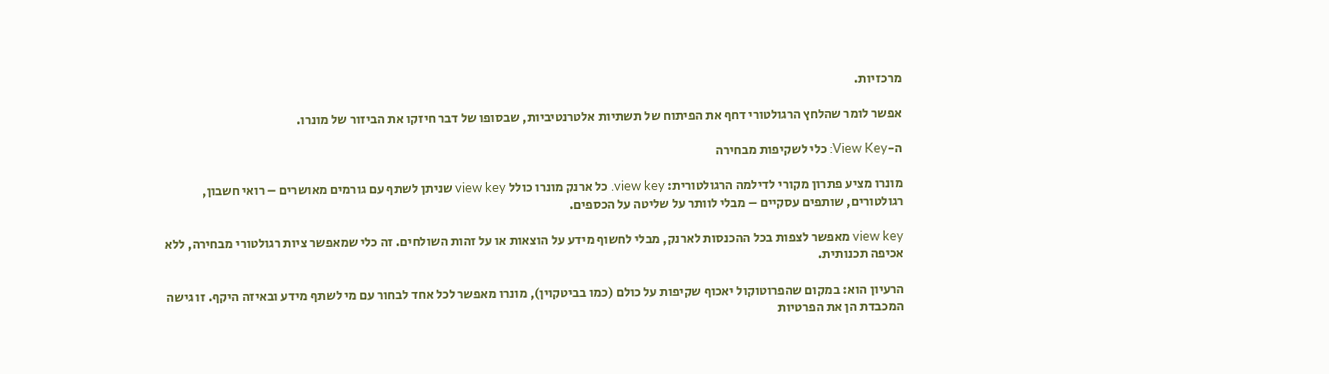מרכזיות.

אפשר לומר שהלחץ הרגולטורי דחף את הפיתוח של תשתיות אלטרנטיביות, שבסופו של דבר חיזקו את הביזור של מונרו.

ה-View Key: כלי לשקיפות מבחירה

מונרו מציע פתרון מקורי לדילמה הרגולטורית: view key. כל ארנק מונרו כולל view key שניתן לשתף עם גורמים מאושרים – רואי חשבון, רגולטורים, שותפים עסקיים – מבלי לוותר על שליטה על הכספים.

view key מאפשר לצפות בכל ההכנסות לארנק, מבלי לחשוף מידע על הוצאות או על זהות השולחים. זה כלי שמאפשר ציות רגולטורי מבחירה, ללא אכיפה תכנותית.

הרעיון הוא: במקום שהפרוטוקול יאכוף שקיפות על כולם (כמו בביטקוין), מונרו מאפשר לכל אחד לבחור עם מי לשתף מידע ובאיזה היקף. זו גישה המכבדת הן את הפרטיות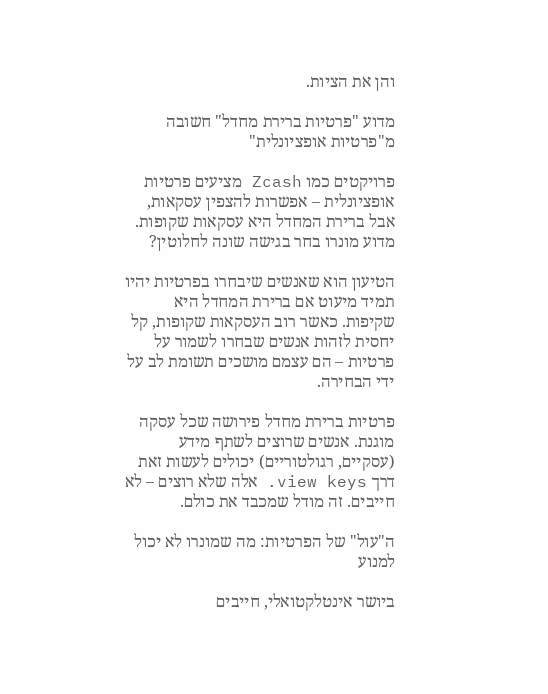והן את הציות.

מדוע "פרטיות ברירת מחדל" חשובה מ"פרטיות אופציונלית"

פרויקטים כמו Zcash מציעים פרטיות אופציונלית – אפשרות להצפין עסקאות, אבל ברירת המחדל היא עסקאות שקופות. מדוע מונרו בחר בגישה שונה לחלוטין?

הטיעון הוא שאנשים שיבחרו בפרטיות יהיו תמיד מיעוט אם ברירת המחדל היא שקיפות. כאשר רוב העסקאות שקופות, קל יחסית לזהות אנשים שבחרו לשמור על פרטיות – הם עצמם מושכים תשומת לב על ידי הבחירה.

פרטיות ברירת מחדל פירושה שכל עסקה מוגנת. אנשים שרוצים לשתף מידע (עסקיים, רגולטוריים) יכולים לעשות זאת דרך view keys. אלה שלא רוצים – לא חייבים. זה מודל שמכבד את כולם.

ה"עול" של הפרטיות: מה שמונרו לא יכול למנוע

ביושר אינטלקטואלי, חייבים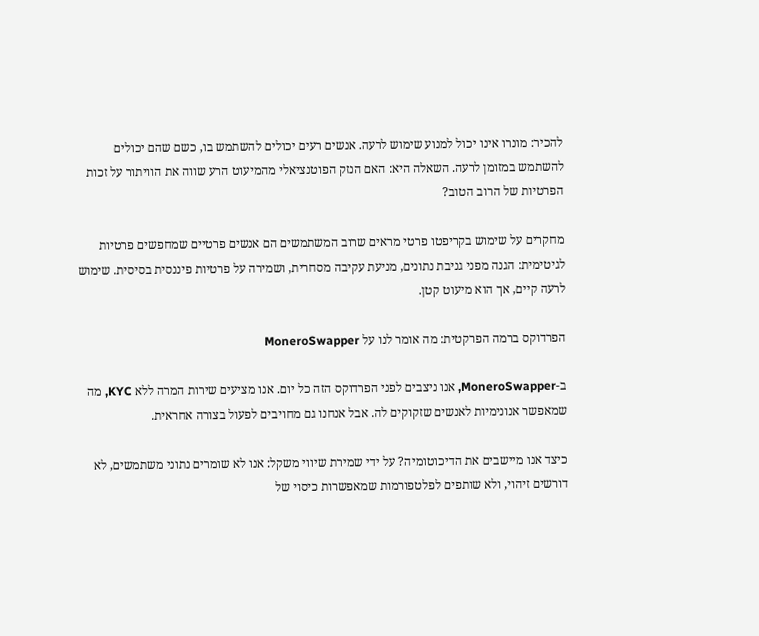להכיר: מונרו אינו יכול למנוע שימוש לרעה. אנשים רעים יכולים להשתמש בו, כשם שהם יכולים להשתמש במזומן לרעה. השאלה היא: האם הנזק הפוטנציאלי מהמיעוט הרע שווה את הוויתור על זכות הפרטיות של הרוב הטוב?

מחקרים על שימוש בקריפטו פרטי מראים שרוב המשתמשים הם אנשים פרטיים שמחפשים פרטיות לגיטימית: הגנה מפני גניבת נתונים, מניעת עקיבה מסחרית, ושמירה על פרטיות פיננסית בסיסית. שימוש לרעה קיים, אך הוא מיעוט קטן.

הפרדוקס ברמה הפרקטית: מה אומר לנו על MoneroSwapper

ב-MoneroSwapper, אנו ניצבים לפני הפרדוקס הזה כל יום. אנו מציעים שירות המרה ללא KYC, מה שמאפשר אנונימיות לאנשים שזקוקים לה. אבל אנחנו גם מחויבים לפעול בצורה אחראית.

כיצד אנו מיישבים את הדיכוטומיה? על ידי שמירת שיווי משקל: אנו לא שומרים נתוני משתמשים, לא דורשים זיהוי, ולא שותפים לפלטפורמות שמאפשרות כיסוי של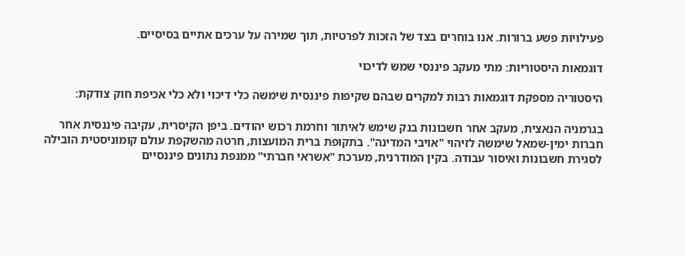פעילויות פשע ברורות. אנו בוחרים בצד של הזכות לפרטיות, תוך שמירה על ערכים אתיים בסיסיים.

דוגמאות היסטוריות: מתי מעקב פיננסי שמש לדיכוי

היסטוריה מספקת דוגמאות רבות למקרים שבהם שקיפות פיננסית שימשה כלי דיכוי ולא כלי אכיפת חוק צודקת:

בגרמניה הנאצית, מעקב אחר חשבונות בנק שימש לאיתור וחרמת רכוש יהודים. ביפן הקיסרית, עקיבה פיננסית אחר חברות ימין-שמאל שימשה לזיהוי "אויבי המדינה". בתקופת ברית המועצות, חרטה מהשקפת עולם קומוניסטית הובילה לסגירת חשבונות ואיסור עבודה. בקין המודרנית, מערכת "אשראי חברתי" ממנפת נתונים פיננסיים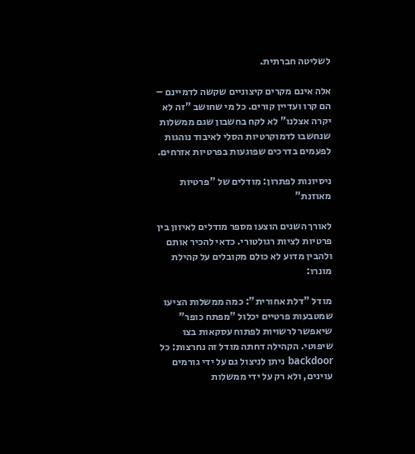לשליטה חברתית.

אלה אינם מקרים קיצוניים שקשה לדמיינם – הם קרו ועדיין קורים. כל מי שחושב "זה לא יקרה אצלנו" לא לקח בחשבון שגם ממשלות שנחשבו לדמוקרטיות הסלי לאיבוד נוהגות לפעמים בדרכים שפוגעות בפרטיות אזרחים.

ניסיונות לפתרון: מודלים של "פרטיות מאוזנת"

לאורך השנים הוצעו מספר מודלים לאיזון בין פרטיות לציות רגולטורי. כדאי להכיר אותם ולהבין מדוע לא כולם מקובלים על קהילת מונרו:

מודל "דלת אחורית": כמה ממשלות הציעו שמטבעות פרטיים יכלול "מפתח כופר" שיאפשר לרשויות לפתוח עסקאות בצו שיפוטי. הקהילה דחתה מודל זה נחרצות: כל backdoor ניתן לניצול גם על ידי גורמים עוינים, ולא רק על ידי ממשלות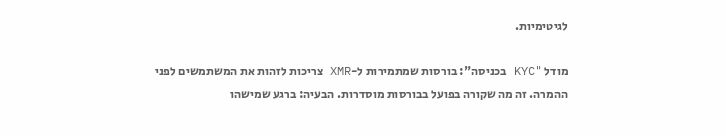לגיטימיות.

מודל "KYC בכניסה": בורסות שמתמירות ל-XMR צריכות לזהות את המשתמשים לפני ההמרה. זה מה שקורה בפועל בבורסות מוסדרות. הבעיה: ברגע שמישהו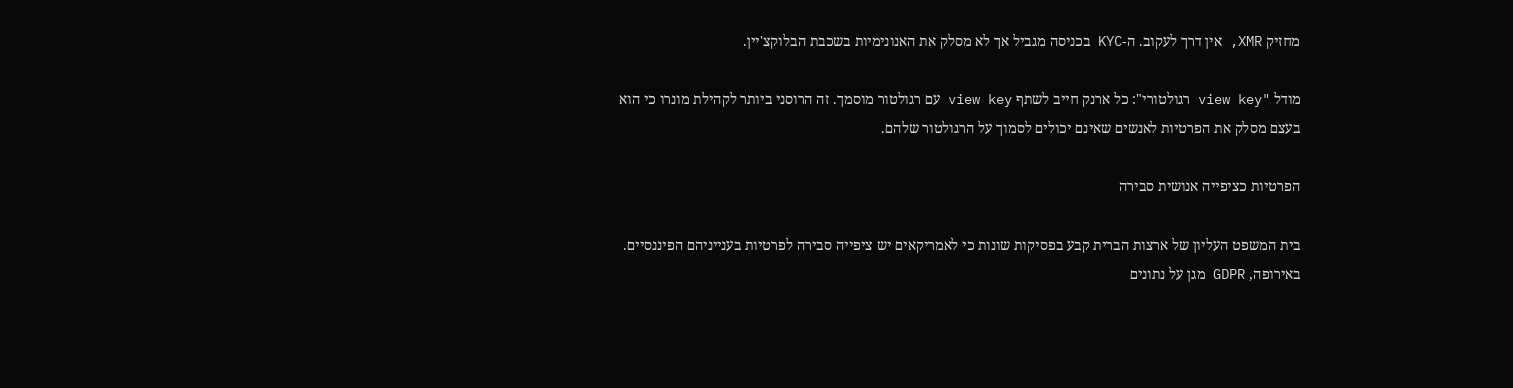מחזיק XMR, אין דרך לעקוב. ה-KYC בכניסה מגביל אך לא מסלק את האנונימיות בשכבת הבלוקצ'יין.

מודל "view key רגולטורי": כל ארנק חייב לשתף view key עם רגולטור מוסמך. זה הרוסני ביותר לקהילת מונרו כי הוא בעצם מסלק את הפרטיות לאנשים שאינם יכולים לסמוך על הרגולטור שלהם.

הפרטיות כציפייה אנושית סבירה

בית המשפט העליון של ארצות הברית קבע בפסיקות שונות כי לאמריקאים יש ציפייה סבירה לפרטיות בענייניהם הפיננסיים. באירופה, GDPR מגן על נתונים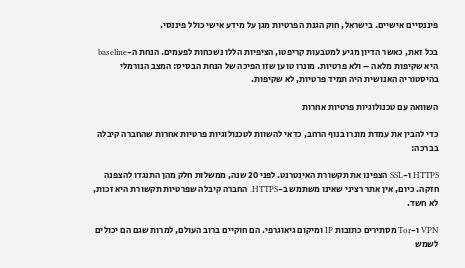פיננסיים אישיים. בישראל, חוק הגנת הפרטיות מגן על מידע אישי כולל פיננסי.

בכל זאת, כאשר הדיון מגיע למטבעות קריפטו, הציפיות הללו נשכחות לפעמים. הנחת ה-baseline היא שקיפות מלאה – ולא פרטיות. מונרו טוען שזו הפיכה של הנחת הבסיס: המצב הנורמלי בהיסטוריה האנושית היה תמיד פרטיות, לא שקיפות.

השוואה עם טכנולוגיות פרטיות אחרות

כדי להבין את עמדת מונרו בנוף הרחב, כדאי להשוות לטכנולוגיות פרטיות אחרות שהחברה קיבלה בברכה:

HTTPS ו-SSL הצפינו את תקשורת האינטרנט. לפני 20 שנה, ממשלות חלק מהן התנגדו להצפנה חזקה. כיום, אין אתר רציני שאינו משתמש ב-HTTPS. החברה קיבלה שפרטיות תקשורת היא זכות, לא חשד.

VPN ו-Tor מסתירים כתובות IP ומיקום גיאוגרפי. הם חוקיים ברוב העולם, למרות שגם הם יכולים לשמש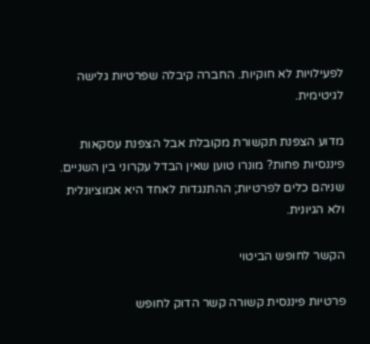לפעילויות לא חוקיות. החברה קיבלה שפרטיות גלישה לגיטימית.

מדוע הצפנת תקשורת מקובלת אבל הצפנת עסקאות פיננסיות פחות? מונרו טוען שאין הבדל עקרוני בין השניים. שניהם כלים לפרטיות; ההתנגדות לאחד היא אמוציונלית ולא הגיונית.

הקשר לחופש הביטוי

פרטיות פיננסית קשורה קשר הדוק לחופש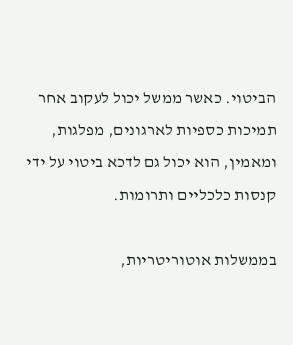הביטוי. כאשר ממשל יכול לעקוב אחר תמיכות כספיות לארגונים, מפלגות, ומאמין, הוא יכול גם לדכא ביטוי על ידי קנסות כלכליים ותרומות.

בממשלות אוטוריטריות,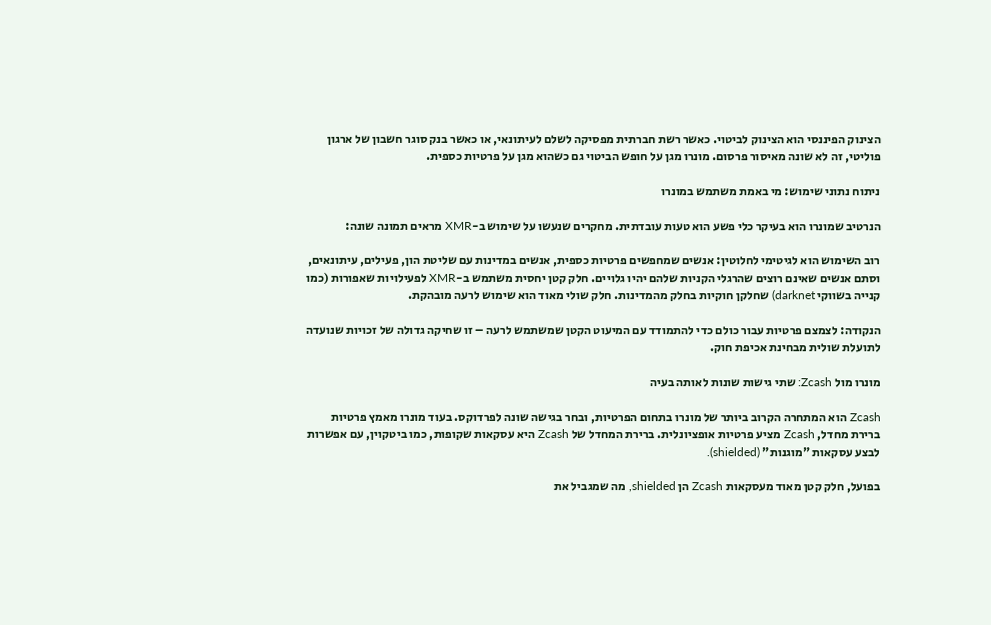הצינוק הפיננסי הוא הצינוק לביטוי. כאשר רשת חברתית מפסיקה לשלם לעיתונאי, או כאשר בנק סוגר חשבון של ארגון פוליטי, זה לא שונה מאיסור פרסום. מונרו מגן על חופש הביטוי גם כשהוא מגן על פרטיות כספית.

ניתוח נתוני שימוש: מי באמת משתמש במונרו

הנרטיב שמונרו הוא בעיקר כלי פשע הוא טעות עובדתית. מחקרים שנעשו על שימוש ב-XMR מראים תמונה שונה:

רוב השימוש הוא לגיטימי לחלוטין: אנשים שמחפשים פרטיות כספית, אנשים במדינות עם שליטת הון, פעילים, עיתונאים, וסתם אנשים שאינם רוצים שהרגלי הקניות שלהם יהיו גלויים. חלק קטן יחסית משתמש ב-XMR לפעילויות שאפורות (כמו קנייה בשווקי darknet) שחלקן חוקיות בחלק מהמדינות. חלק שולי מאוד הוא שימוש לרעה מובהקת.

הנקודה: לצמצם פרטיות עבור כולם כדי להתמודד עם המיעוט הקטן שמשתמש לרעה – זו שחיקה גדולה של זכויות שנועדה לתועלת שולית מבחינת אכיפת חוק.

מונרו מול Zcash: שתי גישות שונות לאותה בעיה

Zcash הוא המתחרה הקרוב ביותר של מונרו בתחום הפרטיות, ובחר בגישה שונה לפרדוקס. בעוד מונרו מאמץ פרטיות ברירת מחדל, Zcash מציע פרטיות אופציונלית. ברירת המחדל של Zcash היא עסקאות שקופות, כמו ביטקוין, עם אפשרות לבצע עסקאות "מוגנות" (shielded).

בפועל, חלק קטן מאוד מעסקאות Zcash הן shielded, מה שמגביל את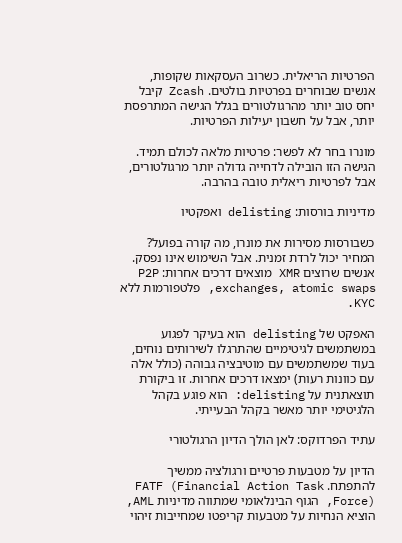הפרטיות הריאלית. כשרוב העסקאות שקופות, אנשים שבוחרים בפרטיות בולטים. Zcash קיבל יחס טוב יותר מהרגולטורים בגלל הגישה המתרפסת יותר, אבל על חשבון יעילות הפרטיות.

מונרו בחר לא לפשר: פרטיות מלאה לכולם תמיד. הגישה הזו הובילה לדחייה גדולה יותר מרגולטורים, אבל לפרטיות ריאלית טובה בהרבה.

מדיניות בורסות: delisting ואפקטיו

כשבורסות מסירות את מונרו, מה קורה בפועל? המחיר יכול לרדת זמנית. אבל השימוש אינו נפסק. אנשים שרוצים XMR מוצאים דרכים אחרות: P2P exchanges, atomic swaps, פלטפורמות ללא KYC.

האפקט של delisting הוא בעיקר לפגוע במשתמשים לגיטימיים שהתרגלו לשירותים נוחים, בעוד שמשתמשים עם מוטיבציה גבוהה (כולל אלה עם כוונות רעות) ימצאו דרכים אחרות. זו ביקורת תוצאתנית על delisting: הוא פוגע בקהל הלגיטימי יותר מאשר בקהל הבעייתי.

עתיד הפרדוקס: לאן הולך הדיון הרגולטורי

הדיון על מטבעות פרטיים ורגולציה ממשיך להתפתח. FATF (Financial Action Task Force), הגוף הבינלאומי שמתווה מדיניות AML, הוציא הנחיות על מטבעות קריפטו שמחייבות זיהוי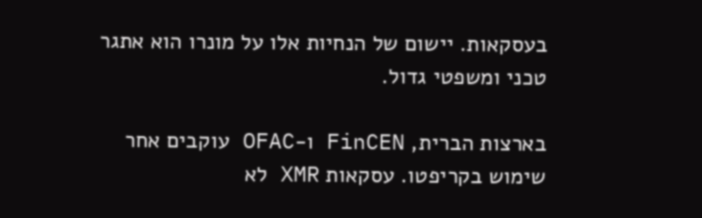בעסקאות. יישום של הנחיות אלו על מונרו הוא אתגר טכני ומשפטי גדול.

בארצות הברית, FinCEN ו-OFAC עוקבים אחר שימוש בקריפטו. עסקאות XMR לא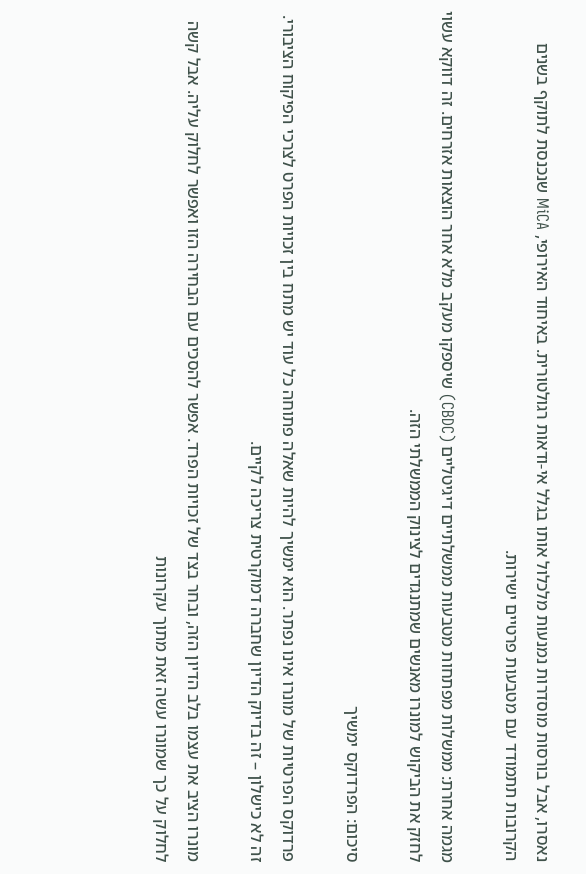נאסרו, אבל בורסות מוסדרות נמנעות מלכלול אותו בגלל אי-ודאות רגולטורית. באיחוד האירופי, MiCA שנכנסת לתוקף בשנים הקרובות תתמודד עם מטבעות פרטיים ישירות.

מגמה אחרת: ממשלות מפתחות מטבעות ממשלתיים דיגיטליים (CBDC) שיספקו מעקב מלא אחר הוצאות אזרחים. זה דווקא עשוי לחזק את הביקוש למונרו מאנשים שמתנגדים לצינוק הממשלתי הזה.

סיכום: הפרדוקס ימשיך

פרדוקס הפרטיות של מונרו אינו נפתר. הוא ימשיך להיות שאלה פתוחה כל עוד יש מתח בין זכויות הפרט לצרכי הפיקוח הציבורי. זה לא כישלון – זה בדיוק הדיון שחברה דמוקרטית צריכה לקיים.

מונרו הציב את עצמו בלב הדיון הזה, ובחר בצד של זכויות הפרד. אפשר להסכים עם הבחירה הזו ואפשר לחלוק עליה. אבל קשה לחלוק על כך שמונרו עשה זאת מתוך עקרונות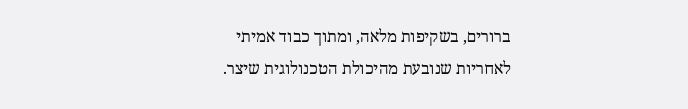ברורים, בשקיפות מלאה, ומתוך כבוד אמיתי לאחריות שנובעת מהיכולת הטכנולוגית שיצר.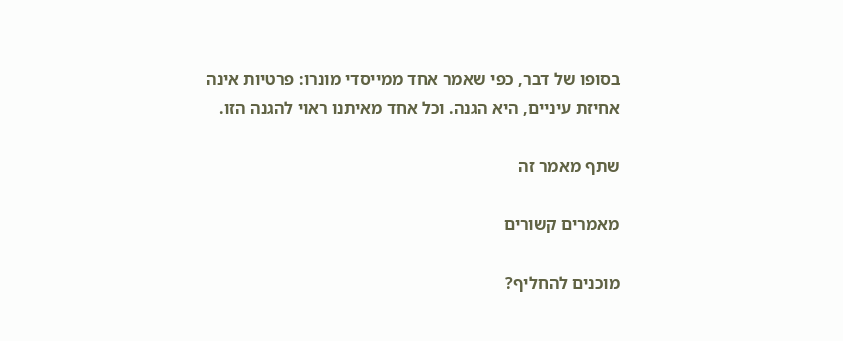בסופו של דבר, כפי שאמר אחד ממייסדי מונרו: פרטיות אינה אחיזת עיניים, היא הגנה. וכל אחד מאיתנו ראוי להגנה הזו.

שתף מאמר זה

מאמרים קשורים

מוכנים להחליף?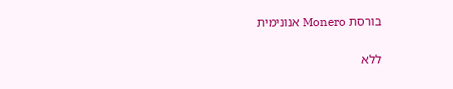בורסת Monero אנונימית

ללא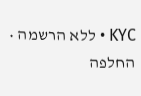KYC • ללא הרשמה • החלפה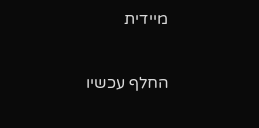מיידית

החלף עכשיו